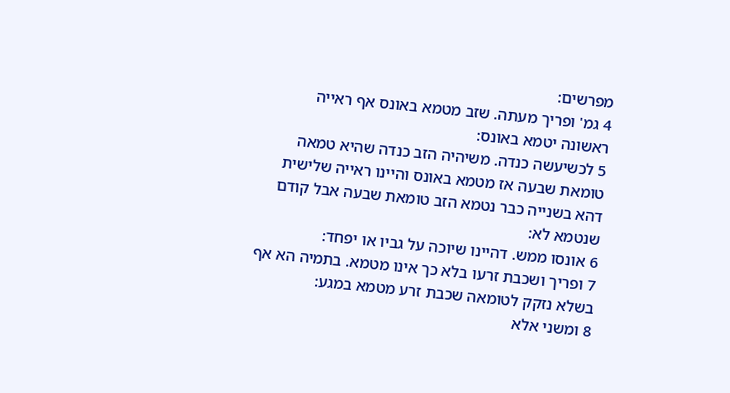מפרשים:
4 גמ' ופריך מעתה. שזב מטמא באונס אף ראייה ראשונה יטמא באונס:
5 לכשיעשה כנדה. משיהיה הזב כנדה שהיא טמאה טומאת שבעה אז מטמא באונס והיינו ראייה שלישית דהא בשנייה כבר נטמא הזב טומאת שבעה אבל קודם שנטמא לא:
6 אונסו ממש. דהיינו שיוכה על גביו או יפחד:
7 ופריך ושכבת זרעו בלא כך אינו מטמא. בתמיה הא אף בשלא נזקק לטומאה שכבת זרע מטמא במגע:
8 ומשני אלא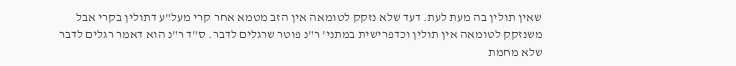שאין תולין בה מעת לעת. דעד שלא נזקק לטומאה אין הזב מטמא אחר קרי מעל"ע דתולין בקרי אבל משנזקק לטומאה אין תולין וכדפרישית במתני' ר"נ פוטר שרגלים לדבר. ס"ד ר"נ הוא דאמר רגלים לדבר שלא מחמת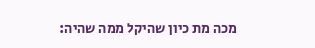מכה מת כיון שהיקל ממה שהיה: